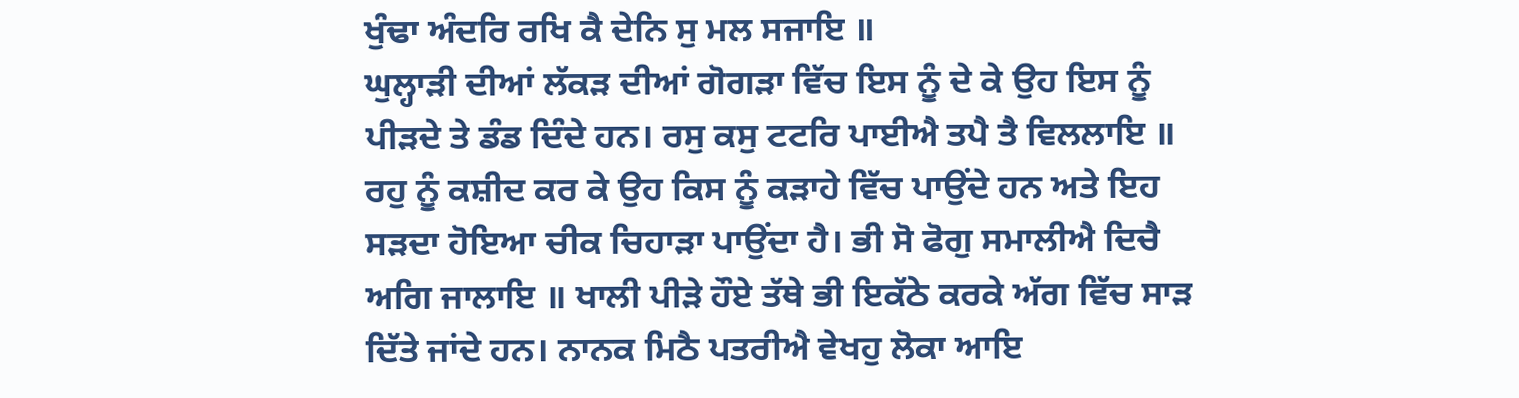ਖੁੰਢਾ ਅੰਦਰਿ ਰਖਿ ਕੈ ਦੇਨਿ ਸੁ ਮਲ ਸਜਾਇ ॥
ਘੁਲ੍ਹਾੜੀ ਦੀਆਂ ਲੱਕੜ ਦੀਆਂ ਗੋਗੜਾ ਵਿੱਚ ਇਸ ਨੂੰ ਦੇ ਕੇ ਉਹ ਇਸ ਨੂੰ ਪੀੜਦੇ ਤੇ ਡੰਡ ਦਿੰਦੇ ਹਨ। ਰਸੁ ਕਸੁ ਟਟਰਿ ਪਾਈਐ ਤਪੈ ਤੈ ਵਿਲਲਾਇ ॥ ਰਹੁ ਨੂੰ ਕਸ਼ੀਦ ਕਰ ਕੇ ਉਹ ਕਿਸ ਨੂੰ ਕੜਾਹੇ ਵਿੱਚ ਪਾਉਂਦੇ ਹਨ ਅਤੇ ਇਹ ਸੜਦਾ ਹੋਇਆ ਚੀਕ ਚਿਹਾੜਾ ਪਾਉਂਦਾ ਹੈ। ਭੀ ਸੋ ਫੋਗੁ ਸਮਾਲੀਐ ਦਿਚੈ ਅਗਿ ਜਾਲਾਇ ॥ ਖਾਲੀ ਪੀੜੇ ਹੌਏ ਤੱਥੇ ਭੀ ਇਕੱਠੇ ਕਰਕੇ ਅੱਗ ਵਿੱਚ ਸਾੜ ਦਿੱਤੇ ਜਾਂਦੇ ਹਨ। ਨਾਨਕ ਮਿਠੈ ਪਤਰੀਐ ਵੇਖਹੁ ਲੋਕਾ ਆਇ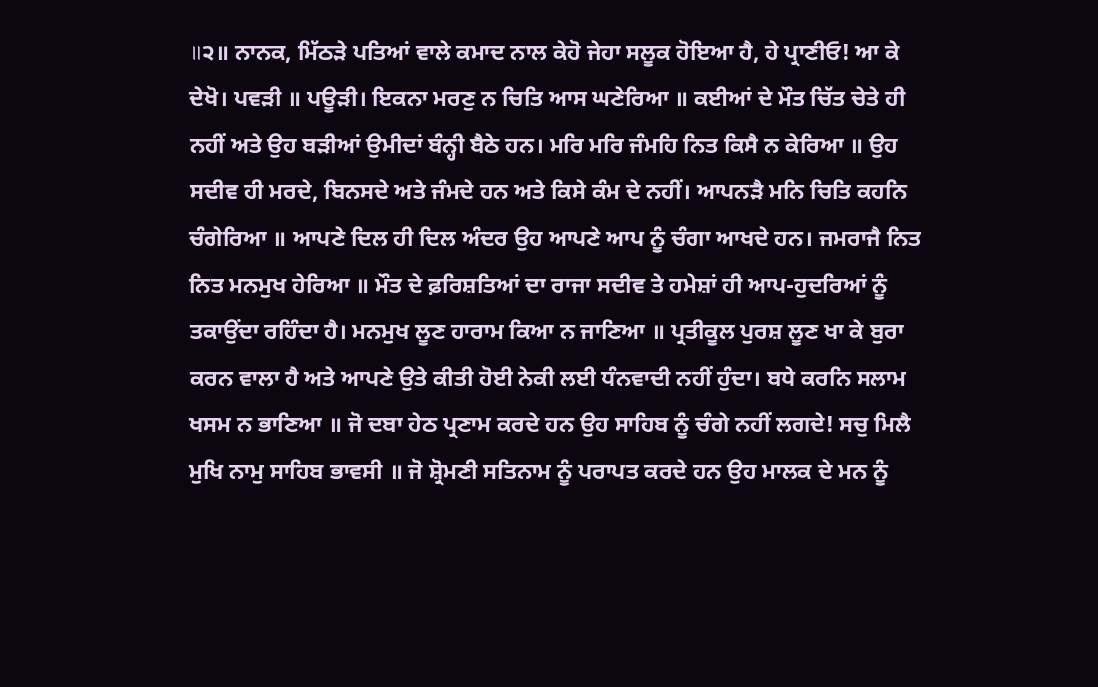॥੨॥ ਨਾਨਕ, ਮਿੱਠੜੇ ਪਤਿਆਂ ਵਾਲੇ ਕਮਾਦ ਨਾਲ ਕੇਹੋ ਜੇਹਾ ਸਲੂਕ ਹੋਇਆ ਹੈ, ਹੇ ਪ੍ਰਾਣੀਓ! ਆ ਕੇ ਦੇਖੋ। ਪਵੜੀ ॥ ਪਊੜੀ। ਇਕਨਾ ਮਰਣੁ ਨ ਚਿਤਿ ਆਸ ਘਣੇਰਿਆ ॥ ਕਈਆਂ ਦੇ ਮੌਤ ਚਿੱਤ ਚੇਤੇ ਹੀ ਨਹੀਂ ਅਤੇ ਉਹ ਬੜੀਆਂ ਉਮੀਦਾਂ ਬੰਨ੍ਹੀ ਬੈਠੇ ਹਨ। ਮਰਿ ਮਰਿ ਜੰਮਹਿ ਨਿਤ ਕਿਸੈ ਨ ਕੇਰਿਆ ॥ ਉਹ ਸਦੀਵ ਹੀ ਮਰਦੇ, ਬਿਨਸਦੇ ਅਤੇ ਜੰਮਦੇ ਹਨ ਅਤੇ ਕਿਸੇ ਕੰਮ ਦੇ ਨਹੀਂ। ਆਪਨੜੈ ਮਨਿ ਚਿਤਿ ਕਹਨਿ ਚੰਗੇਰਿਆ ॥ ਆਪਣੇ ਦਿਲ ਹੀ ਦਿਲ ਅੰਦਰ ਉਹ ਆਪਣੇ ਆਪ ਨੂੰ ਚੰਗਾ ਆਖਦੇ ਹਨ। ਜਮਰਾਜੈ ਨਿਤ ਨਿਤ ਮਨਮੁਖ ਹੇਰਿਆ ॥ ਮੌਤ ਦੇ ਫ਼ਰਿਸ਼ਤਿਆਂ ਦਾ ਰਾਜਾ ਸਦੀਵ ਤੇ ਹਮੇਸ਼ਾਂ ਹੀ ਆਪ-ਹੁਦਰਿਆਂ ਨੂੰ ਤਕਾਉਂਦਾ ਰਹਿੰਦਾ ਹੈ। ਮਨਮੁਖ ਲੂਣ ਹਾਰਾਮ ਕਿਆ ਨ ਜਾਣਿਆ ॥ ਪ੍ਰਤੀਕੂਲ ਪੁਰਸ਼ ਲੂਣ ਖਾ ਕੇ ਬੁਰਾ ਕਰਨ ਵਾਲਾ ਹੈ ਅਤੇ ਆਪਣੇ ਉਤੇ ਕੀਤੀ ਹੋਈ ਨੇਕੀ ਲਈ ਧੰਨਵਾਦੀ ਨਹੀਂ ਹੁੰਦਾ। ਬਧੇ ਕਰਨਿ ਸਲਾਮ ਖਸਮ ਨ ਭਾਣਿਆ ॥ ਜੋ ਦਬਾ ਹੇਠ ਪ੍ਰਣਾਮ ਕਰਦੇ ਹਨ ਉਹ ਸਾਹਿਬ ਨੂੰ ਚੰਗੇ ਨਹੀਂ ਲਗਦੇ! ਸਚੁ ਮਿਲੈ ਮੁਖਿ ਨਾਮੁ ਸਾਹਿਬ ਭਾਵਸੀ ॥ ਜੋ ਸ਼੍ਰੋਮਣੀ ਸਤਿਨਾਮ ਨੂੰ ਪਰਾਪਤ ਕਰਦੇ ਹਨ ਉਹ ਮਾਲਕ ਦੇ ਮਨ ਨੂੰ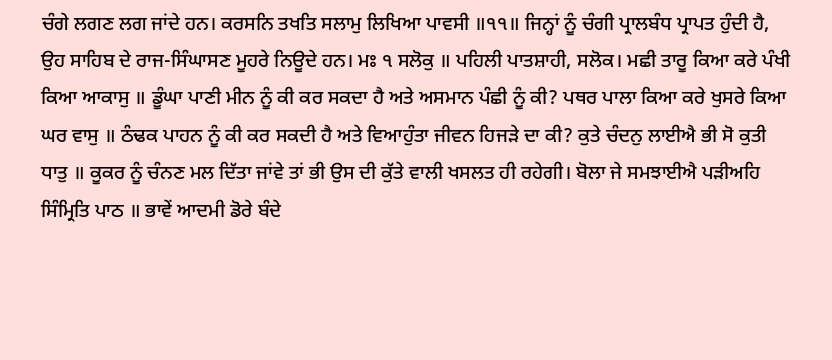ਚੰਗੇ ਲਗਣ ਲਗ ਜਾਂਦੇ ਹਨ। ਕਰਸਨਿ ਤਖਤਿ ਸਲਾਮੁ ਲਿਖਿਆ ਪਾਵਸੀ ॥੧੧॥ ਜਿਨ੍ਹਾਂ ਨੂੰ ਚੰਗੀ ਪ੍ਰਾਲਬੰਧ ਪ੍ਰਾਪਤ ਹੁੰਦੀ ਹੈ, ਉਹ ਸਾਹਿਬ ਦੇ ਰਾਜ-ਸਿੰਘਾਸਣ ਮੂਹਰੇ ਨਿਊਦੇ ਹਨ। ਮਃ ੧ ਸਲੋਕੁ ॥ ਪਹਿਲੀ ਪਾਤਸ਼ਾਹੀ, ਸਲੋਕ। ਮਛੀ ਤਾਰੂ ਕਿਆ ਕਰੇ ਪੰਖੀ ਕਿਆ ਆਕਾਸੁ ॥ ਡੂੰਘਾ ਪਾਣੀ ਮੀਨ ਨੂੰ ਕੀ ਕਰ ਸਕਦਾ ਹੈ ਅਤੇ ਅਸਮਾਨ ਪੰਛੀ ਨੂੰ ਕੀ? ਪਥਰ ਪਾਲਾ ਕਿਆ ਕਰੇ ਖੁਸਰੇ ਕਿਆ ਘਰ ਵਾਸੁ ॥ ਠੰਢਕ ਪਾਹਨ ਨੂੰ ਕੀ ਕਰ ਸਕਦੀ ਹੈ ਅਤੇ ਵਿਆਹੁੰਤਾ ਜੀਵਨ ਹਿਜੜੇ ਦਾ ਕੀ? ਕੁਤੇ ਚੰਦਨੁ ਲਾਈਐ ਭੀ ਸੋ ਕੁਤੀ ਧਾਤੁ ॥ ਕੂਕਰ ਨੂੰ ਚੰਨਣ ਮਲ ਦਿੱਤਾ ਜਾਂਵੇ ਤਾਂ ਭੀ ਉਸ ਦੀ ਕੁੱਤੇ ਵਾਲੀ ਖਸਲਤ ਹੀ ਰਹੇਗੀ। ਬੋਲਾ ਜੇ ਸਮਝਾਈਐ ਪੜੀਅਹਿ ਸਿੰਮ੍ਰਿਤਿ ਪਾਠ ॥ ਭਾਵੇਂ ਆਦਮੀ ਡੋਰੇ ਬੰਦੇ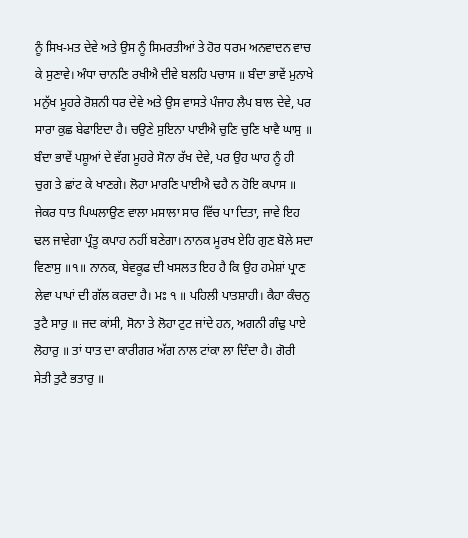ਨੂੰ ਸਿਖ-ਮਤ ਦੇਵੇ ਅਤੇ ਉਸ ਨੂੰ ਸਿਮਰਤੀਆਂ ਤੇ ਹੋਰ ਧਰਮ ਅਨਵਾਦਨ ਵਾਚ ਕੇ ਸੁਣਾਵੇ। ਅੰਧਾ ਚਾਨਣਿ ਰਖੀਐ ਦੀਵੇ ਬਲਹਿ ਪਚਾਸ ॥ ਬੰਦਾ ਭਾਵੇਂ ਮੁਨਾਖੇ ਮਨੁੱਖ ਮੂਹਰੇ ਰੋਸ਼ਨੀ ਧਰ ਦੇਵੇ ਅਤੇ ਉਸ ਵਾਸਤੇ ਪੰਜਾਹ ਲੈਪ ਬਾਲ ਦੇਵੇ, ਪਰ ਸਾਰਾ ਕੁਛ ਬੇਫਾਇਦਾ ਹੈ। ਚਉਣੇ ਸੁਇਨਾ ਪਾਈਐ ਚੁਣਿ ਚੁਣਿ ਖਾਵੈ ਘਾਸੁ ॥ ਬੰਦਾ ਭਾਵੇਂ ਪਸ਼ੂਆਂ ਦੇ ਵੱਗ ਮੂਹਰੇ ਸੋਨਾ ਰੱਖ ਦੇਵੇ, ਪਰ ਉਹ ਘਾਹ ਨੂੰ ਹੀ ਚੁਗ ਤੇ ਛਾਂਟ ਕੇ ਖਾਣਗੇ। ਲੋਹਾ ਮਾਰਣਿ ਪਾਈਐ ਢਹੈ ਨ ਹੋਇ ਕਪਾਸ ॥ ਜੇਕਰ ਧਾਤ ਪਿਘਲਾਉਣ ਵਾਲਾ ਮਸਾਲਾ ਸਾਰ ਵਿੱਚ ਪਾ ਦਿਤਾ, ਜਾਵੇ ਇਹ ਢਲ ਜਾਵੇਗਾ ਪ੍ਰੰਤੂ ਕਪਾਹ ਨਹੀਂ ਬਣੇਗਾ। ਨਾਨਕ ਮੂਰਖ ਏਹਿ ਗੁਣ ਬੋਲੇ ਸਦਾ ਵਿਣਾਸੁ ॥੧॥ ਨਾਨਕ, ਬੇਵਕੂਫ ਦੀ ਖਸਲਤ ਇਹ ਹੈ ਕਿ ਉਹ ਹਮੇਸ਼ਾਂ ਪ੍ਰਾਣ ਲੇਵਾ ਪਾਪਾਂ ਦੀ ਗੱਲ ਕਰਦਾ ਹੈ। ਮਃ ੧ ॥ ਪਹਿਲੀ ਪਾਤਸ਼ਾਹੀ। ਕੈਹਾ ਕੰਚਨੁ ਤੁਟੈ ਸਾਰੁ ॥ ਜਦ ਕਾਂਸੀ, ਸੋਨਾ ਤੇ ਲੋਹਾ ਟੁਟ ਜਾਂਦੇ ਹਨ, ਅਗਨੀ ਗੰਢੁ ਪਾਏ ਲੋਹਾਰੁ ॥ ਤਾਂ ਧਾਤ ਦਾ ਕਾਰੀਗਰ ਅੱਗ ਨਾਲ ਟਾਂਕਾ ਲਾ ਦਿੰਦਾ ਹੈ। ਗੋਰੀ ਸੇਤੀ ਤੁਟੈ ਭਤਾਰੁ ॥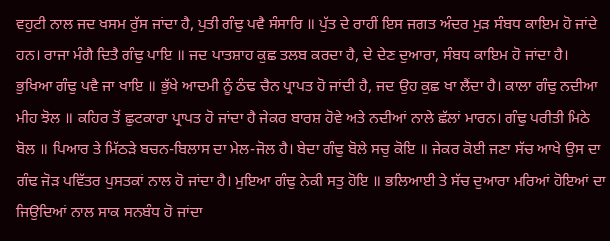ਵਹੁਟੀ ਨਾਲ ਜਦ ਖਸਮ ਰੁੱਸ ਜਾਂਦਾ ਹੈ, ਪੁਤੀ ਗੰਢੁ ਪਵੈ ਸੰਸਾਰਿ ॥ ਪੁੱਤ ਦੇ ਰਾਹੀਂ ਇਸ ਜਗਤ ਅੰਦਰ ਮੁੜ ਸੰਬਧ ਕਾਇਮ ਹੋ ਜਾਂਦੇ ਹਨ। ਰਾਜਾ ਮੰਗੈ ਦਿਤੈ ਗੰਢੁ ਪਾਇ ॥ ਜਦ ਪਾਤਸ਼ਾਹ ਕੁਛ ਤਲਬ ਕਰਦਾ ਹੈ, ਦੇ ਦੇਣ ਦੁਆਰਾ, ਸੰਬਧ ਕਾਇਮ ਹੋ ਜਾਂਦਾ ਹੈ। ਭੁਖਿਆ ਗੰਢੁ ਪਵੈ ਜਾ ਖਾਇ ॥ ਭੁੱਖੇ ਆਦਮੀ ਨੂੰ ਠੰਢ ਚੈਨ ਪ੍ਰਾਪਤ ਹੋ ਜਾਂਦੀ ਹੈ, ਜਦ ਉਹ ਕੁਛ ਖਾ ਲੈਂਦਾ ਹੈ। ਕਾਲਾ ਗੰਢੁ ਨਦੀਆ ਮੀਹ ਝੋਲ ॥ ਕਹਿਰ ਤੋਂ ਛੁਟਕਾਰਾ ਪ੍ਰਾਪਤ ਹੋ ਜਾਂਦਾ ਹੈ ਜੇਕਰ ਬਾਰਸ਼ ਹੋਵੇ ਅਤੇ ਨਦੀਆਂ ਨਾਲੇ ਛੱਲਾਂ ਮਾਰਨ। ਗੰਢੁ ਪਰੀਤੀ ਮਿਠੇ ਬੋਲ ॥ ਪਿਆਰ ਤੇ ਮਿੱਠੜੇ ਬਚਨ-ਬਿਲਾਸ ਦਾ ਮੇਲ-ਜੋਲ ਹੈ। ਬੇਦਾ ਗੰਢੁ ਬੋਲੇ ਸਚੁ ਕੋਇ ॥ ਜੇਕਰ ਕੋਈ ਜਣਾ ਸੱਚ ਆਖੇ ਉਸ ਦਾ ਗੰਢ ਜੋੜ ਪਵਿੱਤਰ ਪੁਸਤਕਾਂ ਨਾਲ ਹੋ ਜਾਂਦਾ ਹੈ। ਮੁਇਆ ਗੰਢੁ ਨੇਕੀ ਸਤੁ ਹੋਇ ॥ ਭਲਿਆਈ ਤੇ ਸੱਚ ਦੁਆਰਾ ਮਰਿਆਂ ਹੋਇਆਂ ਦਾ ਜਿਉਦਿਆਂ ਨਾਲ ਸਾਕ ਸਨਬੰਧ ਹੋ ਜਾਂਦਾ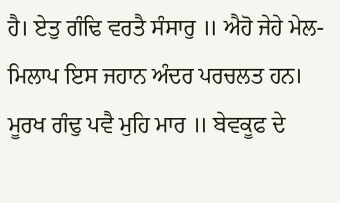ਹੈ। ਏਤੁ ਗੰਢਿ ਵਰਤੈ ਸੰਸਾਰੁ ॥ ਐਹੋ ਜੇਹੇ ਮੇਲ-ਮਿਲਾਪ ਇਸ ਜਹਾਨ ਅੰਦਰ ਪਰਚਲਤ ਹਨ। ਮੂਰਖ ਗੰਢੁ ਪਵੈ ਮੁਹਿ ਮਾਰ ॥ ਬੇਵਕੂਫ ਦੇ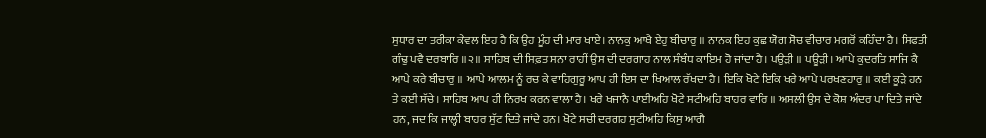ਸੁਧਾਰ ਦਾ ਤਰੀਕਾ ਕੇਵਲ ਇਹ ਹੈ ਕਿ ਉਹ ਮੂੰਹ ਦੀ ਮਾਰ ਖਾਏ। ਨਾਨਕੁ ਆਖੈ ਏਹੁ ਬੀਚਾਰੁ ॥ ਨਾਨਕ ਇਹ ਕੁਛ ਯੋਗ ਸੋਚ ਵੀਚਾਰ ਮਗਰੋਂ ਕਹਿੰਦਾ ਹੈ। ਸਿਫਤੀ ਗੰਢੁ ਪਵੈ ਦਰਬਾਰਿ ॥੨॥ ਸਾਹਿਬ ਦੀ ਸਿਫ਼ਤ ਸਨਾ ਰਾਹੀਂ ਉਸ ਦੀ ਦਰਗਾਹ ਨਾਲ ਸੰਬੰਧ ਕਾਇਮ ਹੋ ਜਾਂਦਾ ਹੈ। ਪਉੜੀ ॥ ਪਊੜੀ। ਆਪੇ ਕੁਦਰਤਿ ਸਾਜਿ ਕੈ ਆਪੇ ਕਰੇ ਬੀਚਾਰੁ ॥ ਆਪੇ ਆਲਮ ਨੂੰ ਰਚ ਕੇ ਵਾਹਿਗੁਰੂ ਆਪ ਹੀ ਇਸ ਦਾ ਖਿਆਲ ਰੱਖਦਾ ਹੈ। ਇਕਿ ਖੋਟੇ ਇਕਿ ਖਰੇ ਆਪੇ ਪਰਖਣਹਾਰੁ ॥ ਕਈ ਕੂੜੇ ਹਨ ਤੇ ਕਈ ਸੱਚੇ। ਸਾਹਿਬ ਆਪ ਹੀ ਨਿਰਖ ਕਰਨ ਵਾਲਾ ਹੈ। ਖਰੇ ਖਜਾਨੈ ਪਾਈਅਹਿ ਖੋਟੇ ਸਟੀਅਹਿ ਬਾਹਰ ਵਾਰਿ ॥ ਅਸਲੀ ਉਸ ਦੇ ਕੋਸ਼ ਅੰਦਰ ਪਾ ਦਿਤੇ ਜਾਂਦੇ ਹਨ, ਜਦ ਕਿ ਜਾਲ੍ਹੀ ਬਾਹਰ ਸੁੱਟ ਦਿਤੇ ਜਾਂਦੇ ਹਨ। ਖੋਟੇ ਸਚੀ ਦਰਗਹ ਸੁਟੀਅਹਿ ਕਿਸੁ ਆਗੈ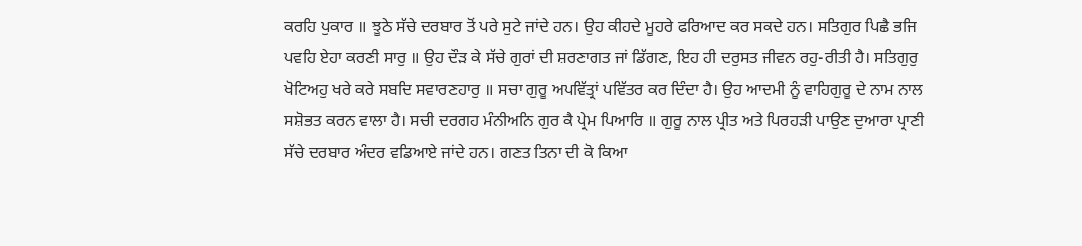ਕਰਹਿ ਪੁਕਾਰ ॥ ਝੂਠੇ ਸੱਚੇ ਦਰਬਾਰ ਤੋਂ ਪਰੇ ਸੁਟੇ ਜਾਂਦੇ ਹਨ। ਉਹ ਕੀਹਦੇ ਮੂਹਰੇ ਫਰਿਆਦ ਕਰ ਸਕਦੇ ਹਨ। ਸਤਿਗੁਰ ਪਿਛੈ ਭਜਿ ਪਵਹਿ ਏਹਾ ਕਰਣੀ ਸਾਰੁ ॥ ਉਹ ਦੌੜ ਕੇ ਸੱਚੇ ਗੁਰਾਂ ਦੀ ਸ਼ਰਣਾਗਤ ਜਾਂ ਡਿੱਗਣ, ਇਹ ਹੀ ਦਰੁਸਤ ਜੀਵਨ ਰਹੁ-ਰੀਤੀ ਹੈ। ਸਤਿਗੁਰੁ ਖੋਟਿਅਹੁ ਖਰੇ ਕਰੇ ਸਬਦਿ ਸਵਾਰਣਹਾਰੁ ॥ ਸਚਾ ਗੁਰੂ ਅਪਵਿੱਤ੍ਰਾਂ ਪਵਿੱਤਰ ਕਰ ਦਿੰਦਾ ਹੈ। ਉਹ ਆਦਮੀ ਨੂੰ ਵਾਹਿਗੁਰੂ ਦੇ ਨਾਮ ਨਾਲ ਸਸ਼ੋਭਤ ਕਰਨ ਵਾਲਾ ਹੈ। ਸਚੀ ਦਰਗਹ ਮੰਨੀਅਨਿ ਗੁਰ ਕੈ ਪ੍ਰੇਮ ਪਿਆਰਿ ॥ ਗੁਰੂ ਨਾਲ ਪ੍ਰੀਤ ਅਤੇ ਪਿਰਹੜੀ ਪਾਉਣ ਦੁਆਰਾ ਪ੍ਰਾਣੀ ਸੱਚੇ ਦਰਬਾਰ ਅੰਦਰ ਵਡਿਆਏ ਜਾਂਦੇ ਹਨ। ਗਣਤ ਤਿਨਾ ਦੀ ਕੋ ਕਿਆ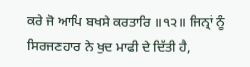ਕਰੇ ਜੋ ਆਪਿ ਬਖਸੇ ਕਰਤਾਰਿ ॥੧੨॥ ਜਿਨ੍ਰਾਂ ਨੂੰ ਸਿਰਜਣਹਾਰ ਨੇ ਖੁਦ ਮਾਫੀ ਦੇ ਦਿੱਤੀ ਹੈ,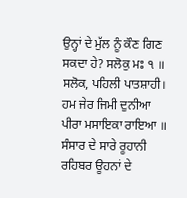ਉਨ੍ਹਾਂ ਦੇ ਮੁੱਲ ਨੂੰ ਕੌਣ ਗਿਣ ਸਕਦਾ ਹੇ? ਸਲੋਕੁ ਮਃ ੧ ॥ ਸਲੋਕ, ਪਹਿਲੀ ਪਾਤਸ਼ਾਹੀ। ਹਮ ਜੇਰ ਜਿਮੀ ਦੁਨੀਆ ਪੀਰਾ ਮਸਾਇਕਾ ਰਾਇਆ ॥ ਸੰਸਾਰ ਦੇ ਸਾਰੇ ਰੂਹਾਨੀ ਰਹਿਬਰ ਊਹਨਾਂ ਦੇ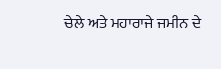ਚੇਲੇ ਅਤੇ ਮਹਾਰਾਜੇ ਜਮੀਨ ਦੇ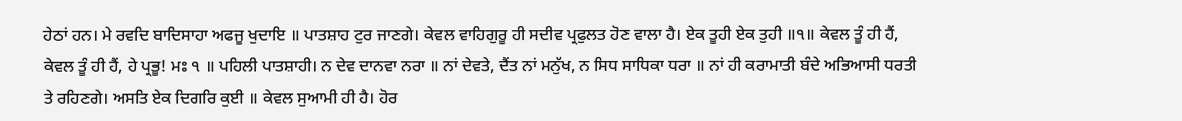ਹੇਠਾਂ ਹਨ। ਮੇ ਰਵਦਿ ਬਾਦਿਸਾਹਾ ਅਫਜੂ ਖੁਦਾਇ ॥ ਪਾਤਸ਼ਾਹ ਟੁਰ ਜਾਣਗੇ। ਕੇਵਲ ਵਾਹਿਗੁਰੂ ਹੀ ਸਦੀਵ ਪ੍ਰਫੁਲਤ ਹੋਣ ਵਾਲਾ ਹੈ। ਏਕ ਤੂਹੀ ਏਕ ਤੁਹੀ ॥੧॥ ਕੇਵਲ ਤੂੰ ਹੀ ਹੈਂ, ਕੇਵਲ ਤੂੰ ਹੀ ਹੈਂ, ਹੇ ਪ੍ਰਭੂ! ਮਃ ੧ ॥ ਪਹਿਲੀ ਪਾਤਸ਼ਾਹੀ। ਨ ਦੇਵ ਦਾਨਵਾ ਨਰਾ ॥ ਨਾਂ ਦੇਵਤੇ, ਦੈਂਤ ਨਾਂ ਮਨੁੱਖ, ਨ ਸਿਧ ਸਾਧਿਕਾ ਧਰਾ ॥ ਨਾਂ ਹੀ ਕਰਾਮਾਤੀ ਬੰਦੇ ਅਭਿਆਸੀ ਧਰਤੀ ਤੇ ਰਹਿਣਗੇ। ਅਸਤਿ ਏਕ ਦਿਗਰਿ ਕੁਈ ॥ ਕੇਵਲ ਸੁਆਮੀ ਹੀ ਹੈ। ਹੋਰ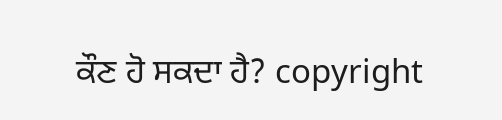ਕੌਣ ਹੋ ਸਕਦਾ ਹੈ? copyright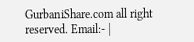GurbaniShare.com all right reserved. Email:- |